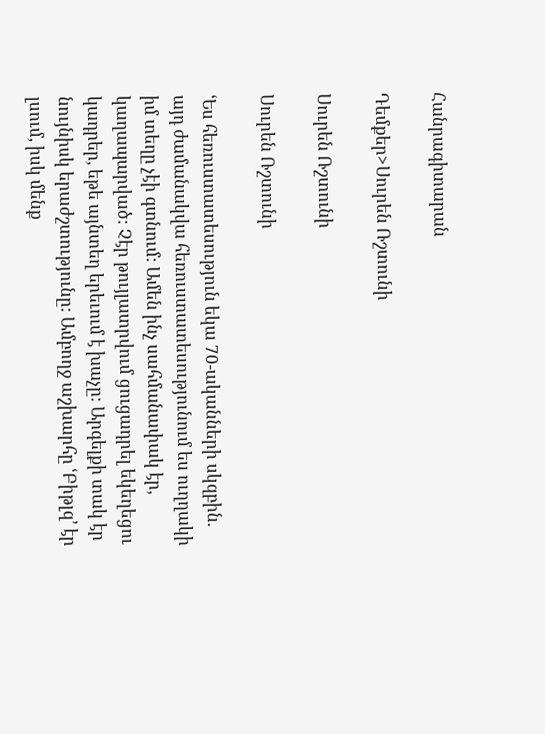Հանրագիտարան

Դեմքեր>Սուրեն Ռշտունի

Սուրեն Ռշտունի

Սուրեն Ռշտունի

ՙԵս հեռուստատեսություն եկա 70-ականների սկզբին. այդ ժամանակվա հեռուստատեսությունում ես ուղղակի իմ տեղը չէի գտնում: Ամեն ինչ սահմանափակ էր, կաղապարված: Չէր թույլատրվում ցուցադրել եկեղեցու կադրեր, եթե այնտեղ երեւում է խաչը: Արգելքի տակ էր նույնիսկ երաժշտությունը: Ամբողջ աշխարհը ՙԲիթլզ՚ էր լսում, իսկ մենք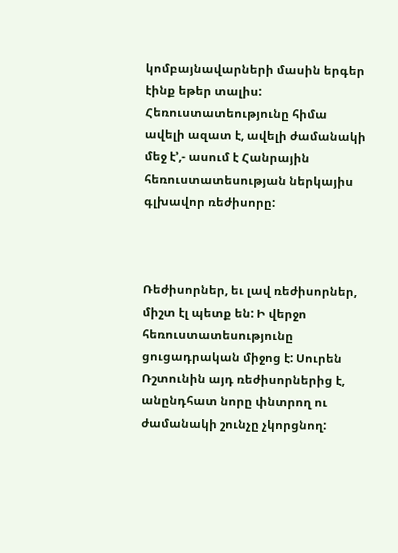կոմբայնավարների մասին երգեր էինք եթեր տալիս: Հեռուստատեությունը հիմա ավելի ազատ է, ավելի ժամանակի մեջ է՚,- ասում է Հանրային հեռուստատեսության ներկայիս գլխավոր ռեժիսորը:



Ռեժիսորներ, եւ լավ ռեժիսորներ, միշտ էլ պետք են: Ի վերջո հեռուստատեսությունը ցուցադրական միջոց է: Սուրեն Ռշտունին այդ ռեժիսորներից է, անընդհատ նորը փնտրող ու ժամանակի շունչը չկորցնող: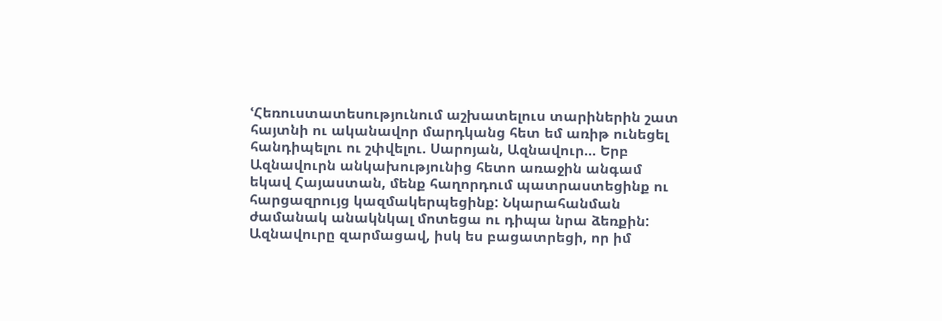ՙՀեռուստատեսությունում աշխատելուս տարիներին շատ հայտնի ու ականավոր մարդկանց հետ եմ առիթ ունեցել հանդիպելու ու շփվելու. Սարոյան, Ազնավուր... Երբ Ազնավուրն անկախությունից հետո առաջին անգամ եկավ Հայաստան, մենք հաղորդում պատրաստեցինք ու հարցազրույց կազմակերպեցինք: Նկարահանման ժամանակ անակնկալ մոտեցա ու դիպա նրա ձեռքին: Ազնավուրը զարմացավ, իսկ ես բացատրեցի, որ իմ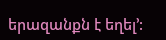երազանքն է եղել՚: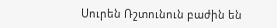Սուրեն Ռշտունուն բաժին են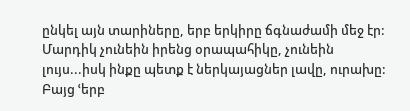ընկել այն տարիները, երբ երկիրը ճգնաժամի մեջ էր: Մարդիկ չունեին իրենց օրապահիկը, չունեին լույս...իսկ ինքը պետք է ներկայացներ լավը, ուրախը: Բայց ՙերբ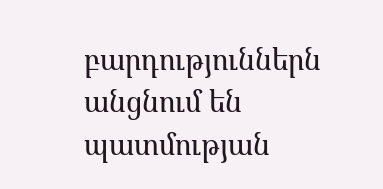բարդություններն անցնում են պատմության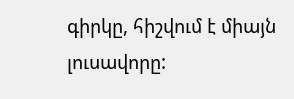գիրկը, հիշվում է միայն լուսավորը: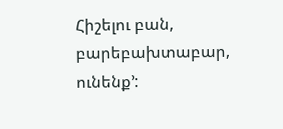Հիշելու բան, բարեբախտաբար, ունենք՚: